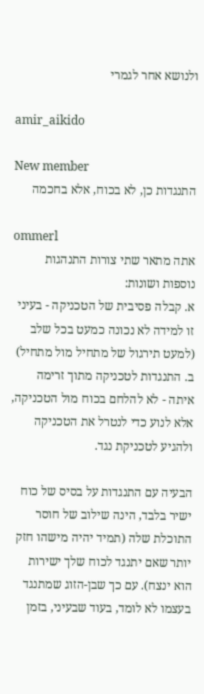ולנושא אחר לגמרי

amir_aikido

New member
התנגדות כן, לא בכוח, אלא בחכמה

ommerl
אתה מתאר שתי צורות התנהגות נוספות ושונות:
א. קבלה פסיבית של הטכניקה - בעיני זו למידה לא נכונה כמעט בכל שלב (למעט תירגול של מתחיל מול מתחיל)
ב. התנגדות לטכניקה מתוך זרימה איתה - לא להלחם בכוח מול הטכניקה, אלא לנוע כדי לנטרל את הטכניקה ולהגיע לטכניקת נגד.

הבעיה עם התנגדות על בסיס של כוח ישיר בלבד, הינה שילוב של חוסר התוכלת שלה (תמיד יהיה מישהו חזק יותר שאם יתנגד לכוח שלך ישירות הוא ינצח). עם כך שבן-הזוג שמתנגד בעצמו לא לומד, בעוד שבעיני, בזמן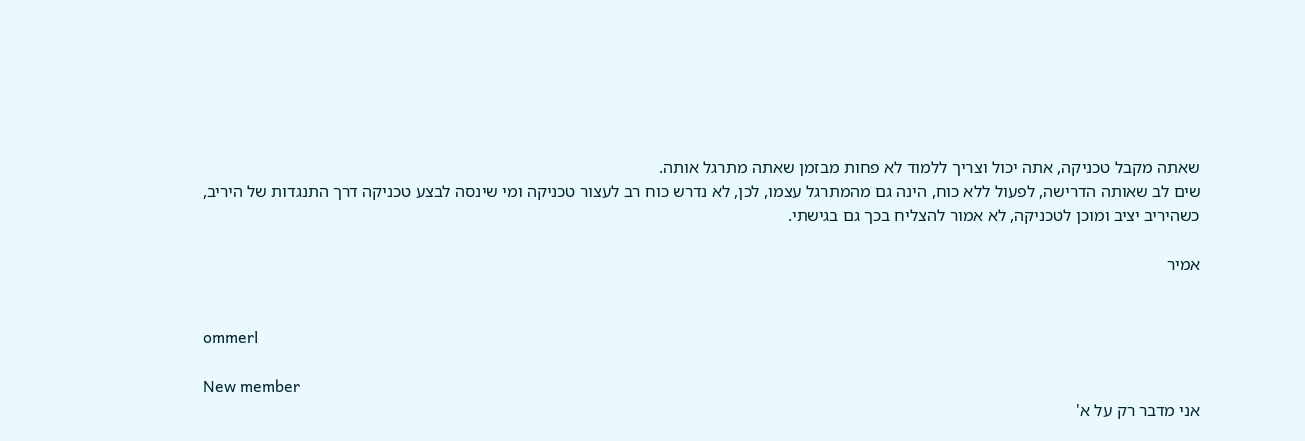שאתה מקבל טכניקה, אתה יכול וצריך ללמוד לא פחות מבזמן שאתה מתרגל אותה.
שים לב שאותה הדרישה, לפעול ללא כוח, הינה גם מהמתרגל עצמו, לכן, לא נדרש כוח רב לעצור טכניקה ומי שינסה לבצע טכניקה דרך התנגדות של היריב, כשהיריב יציב ומוכן לטכניקה, לא אמור להצליח בכך גם בגישתי.

אמיר


ommerl

New member
אני מדבר רק על א'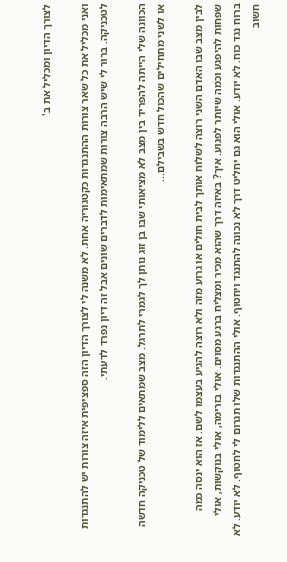לצורך הדיון ומכליל את ב'

ואני מכליל את כל שאר צורות ההתנגדות כקטגוריה אחת. לא משנה לי לצורך הדיון הזה ספציפית איזה צורות יש להתנגדות לטכניקה. ברור לי שיש הרבה צורות שמתאימות לדברים שונים אבל זה דיון נפרד לדעתי.

הכוונה שלי הייתה להפריד בין מצב לא מציאותי שבו בן זוג נותן לך לגמרי לתרגל. מצב שמתאים ללימוד של טכניקה חדשה או לשני מתחילים שהכול חדש בשבילם...

לבין מצב שבו האדם השני רוצה לשלוח אותך לבית חולים או גרוע מזה ולא רוצה להגיע בעצמו לשם. אז הוא ינסה כמה שפחות להיפגע וכמה שיותר לפגוע. איך? באיזה דרך שהוא מכיר ומצליח ברגע מסוים. אולי בזרימה, אולי בנוקשות, אולי ברוח נגד כוח. לא יודע. אולי הוא גם יחליט דרך לא נכונה להתנגד ויחטוף. אולי ההתנגדות שלו תגרום לי לחטוף. לא יודע. לא חשוב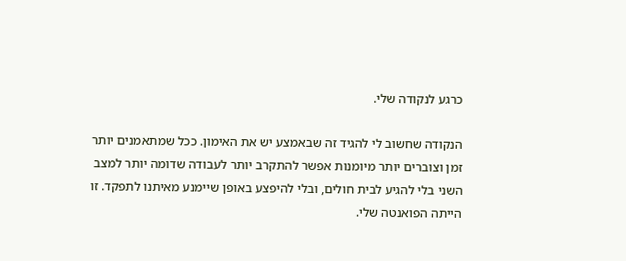כרגע לנקודה שלי.

הנקודה שחשוב לי להגיד זה שבאמצע יש את האימון. ככל שמתאמנים יותר זמן וצוברים יותר מיומנות אפשר להתקרב יותר לעבודה שדומה יותר למצב השני בלי להגיע לבית חולים, ובלי להיפצע באופן שיימנע מאיתנו לתפקד. זו הייתה הפואנטה שלי.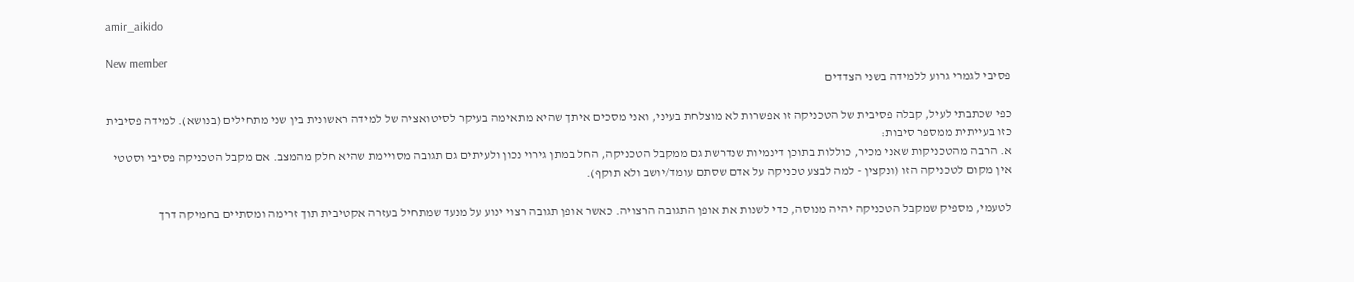amir_aikido

New member
פסיבי לגמרי גרוע ללמידה בשני הצדדים

כפי שכתבתי לעיל, קבלה פסיבית של הטכניקה זו אפשרות לא מוצלחת בעיני, ואני מסכים איתך שהיא מתאימה בעיקר לסיטואציה של למידה ראשונית בין שני מתחילים (בנושא). למידה פסיבית כזו בעייתית ממספר סיבות:
א. הרבה מהטכניקות שאני מכיר, כוללות בתוכן דינמיות שנדרשת גם ממקבל הטכניקה, החל במתן גירוי נכון ולעיתים גם תגובה מסויימת שהיא חלק מהמצב. אם מקבל הטכניקה פסיבי וסטטי אין מקום לטכניקה הזו (ונקצין - למה לבצע טכניקה על אדם שסתם עומד/יושב ולא תוקף).

לטעמי, מספיק שמקבל הטכניקה יהיה מנוסה, כדי לשנות את אופן התגובה הרצויה. כאשר אופן תגובה רצוי ינוע על מנעד שמתחיל בעזרה אקטיבית תוך זרימה ומסתיים בחמיקה דרך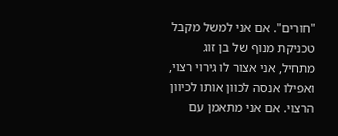"חורים". אם אני למשל מקבל טכניקת מנוף של בן זוג מתחיל, אני אצור לו גירוי רצוי, ואפילו אנסה לכוון אותו לכיוון הרצוי. אם אני מתאמן עם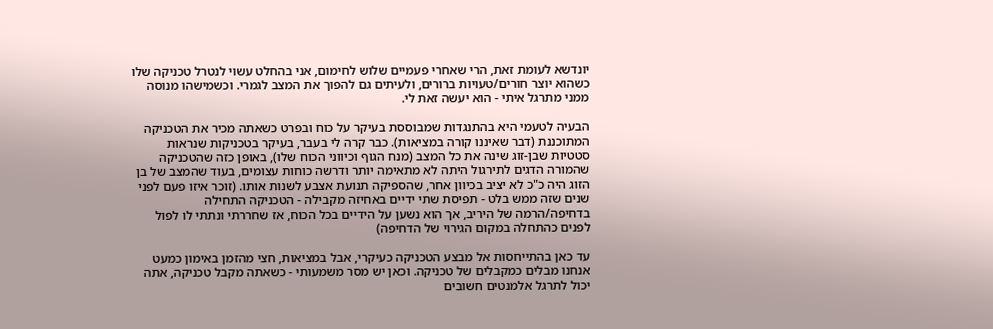יונדשא לעומת זאת, הרי שאחרי פעמיים שלוש לחימום, אני בהחלט עשוי לנטרל טכניקה שלו כשהוא יוצר חורים/טעויות ברורים, ולעיתים גם להפוך את המצב לגמרי. וכשמישהו מנוסה ממני מתרגל איתי - הוא יעשה זאת לי.

הבעיה לטעמי היא בהתנגדות שמבוססת בעיקר על כוח ובפרט כשאתה מכיר את הטכניקה המתוכננת (דבר שאיננו קורה במציאות). כבר קרה לי בעבר, בעיקר בטכניקות שנראות סטטיות שבן-זוג שינה את כל המצב (מנח הגוף וכיווני הכוח שלו), באופן כזה שהטכניקה שהמורה הדגים לתירגול היתה לא מתאימה יותר ודרשה כוחות עצומים, בעוד שהמצב של בן הזוג היה כ"כ לא יציב בכיוון אחר, שהספיקה תנועת אצבע לשנות אותו. (זוכר איזו פעם לפני שנים שזה ממש בלט - תפיסת שתי ידיים באחיזה מקבילה - הטכניקה התחילה בדחיפה/הרמה של היריב, אך הוא נשען על הידיים בכל הכוח, אז שחררתי ונתתי לו לפול לפנים כהתחלה במקום הגירוי של הדחיפה)

עד כאן בהתייחסות אל מבצע הטכניקה כעיקרי, אבל במציאות, חצי מהזמן באימון כמעט אנחנו מבלים כמקבלים של טכניקה. וכאן יש מסר משמעותי - כשאתה מקבל טכניקה, אתה יכול לתרגל אלמנטים חשובים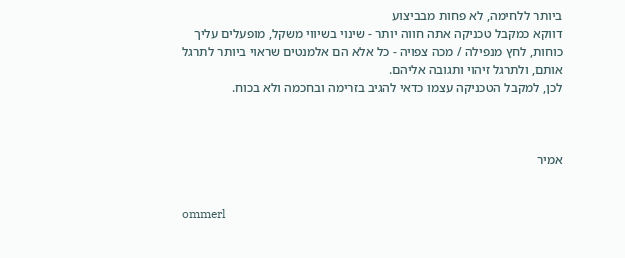ביותר ללחימה, לא פחות מבביצוע
דווקא כמקבל טכניקה אתה חווה יותר - שינוי בשיווי משקל, מופעלים עליך כוחות, לחץ מנפילה / מכה צפויה - כל אלא הם אלמנטים שראוי ביותר לתרגל אותם, ולתרגל זיהוי ותגובה אליהם.
לכן, למקבל הטכניקה עצמו כדאי להגיב בזרימה ובחכמה ולא בכוח.



אמיר


ommerl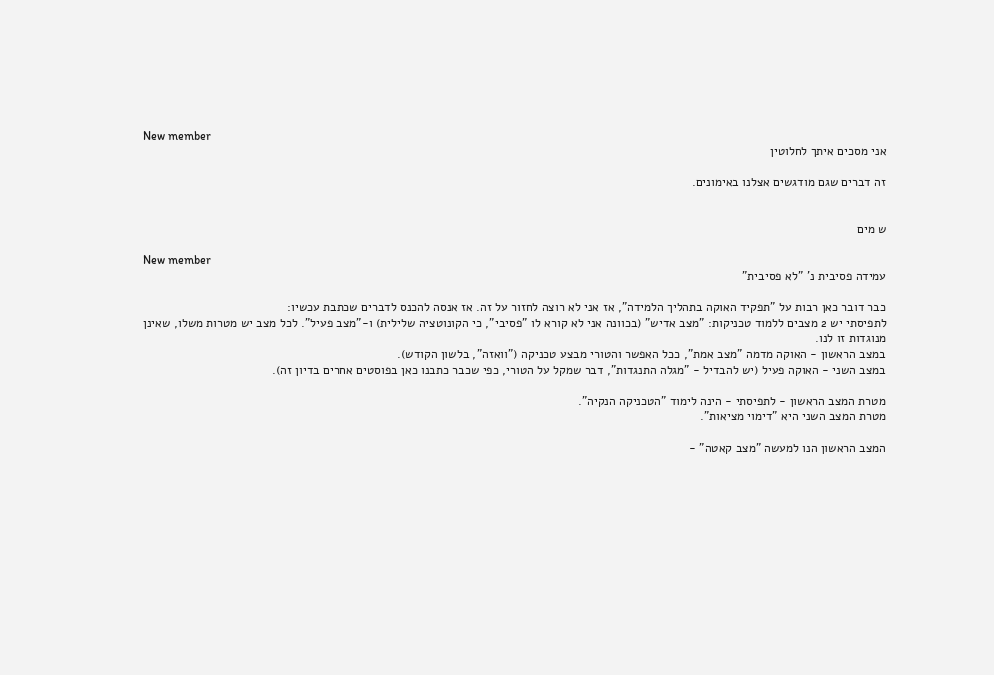New member
אני מסכים איתך לחלוטין

זה דברים שגם מודגשים אצלנו באימונים.


ש מים

New member
עמידה פסיבית נ' "לא פסיבית"

כבר דובר כאן רבות על "תפקיד האוקה בתהליך הלמידה", אז אני לא רוצה לחזור על זה. אז אנסה להכנס לדברים שכתבת עכשיו:
לתפיסתי יש 2 מצבים ללמוד טכניקות: "מצב אדיש" (בכוונה אני לא קורא לו "פסיבי", כי הקונוטציה שלילית) ו-"מצב פעיל". לכל מצב יש מטרות משלו, שאינן מנוגדות זו לנו.
במצב הראשון - האוקה מדמה "מצב אמת", ככל האפשר והטורי מבצע טכניקה ("וואזה", בלשון הקודש).
במצב השני - האוקה פעיל (יש להבדיל - "מגלה התנגדות", דבר שמקל על הטורי, כפי שכבר כתבנו כאן בפוסטים אחרים בדיון זה).

מטרת המצב הראשון - לתפיסתי - הינה לימוד "הטכניקה הנקיה".
מטרת המצב השני היא "דימוי מציאות".

המצב הראשון הנו למעשה "מצב קאטה" -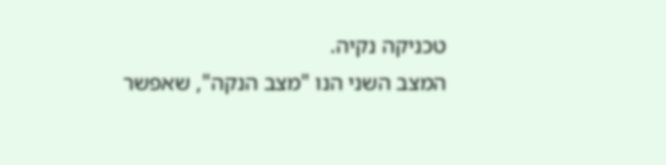טכניקה נקיה.
המצב השני הנו "מצב הנקה", שאפשר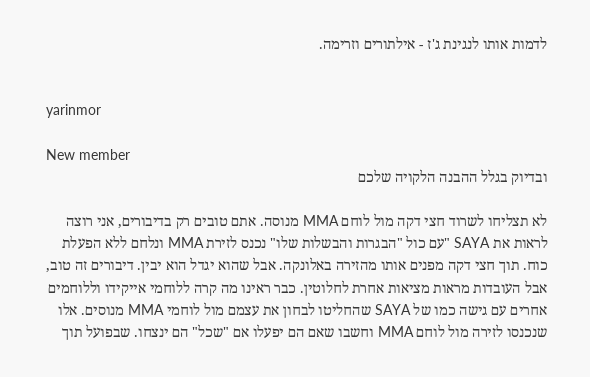לדמות אותו לנגינת ג'ז - אילתורים וזרימה.


yarinmor

New member
ובדיוק בגלל ההבנה הלקויה שלכם

לא תצליחו לשרוד חצי דקה מול לוחם MMA מנוסה. אתם טובים רק בדיבורים, אני רוצה לראות את SAYA "עם כול "הבגרות והבשלות שלו" נכנס לזירת MMA ונלחם ללא הפעלת כוח. תוך חצי דקה מפנים אותו מהזירה באלונקה. אבל שהוא יגדל הוא יבין. דיבורים זה טוב, אבל העובדות מראות מציאות אחרת לחלוטין. כבר ראינו מה קרה ללוחמי אייקידו וללוחמים אחרים עם גישה כמו של SAYA שהחליטו לבחון את עצמם מול לוחמי MMA מנוסים. אלו שנכנסו לזירה מול לוחם MMA וחשבו שאם הם יפעלו אם "שכל" הם ינצחו. שבפועל תוך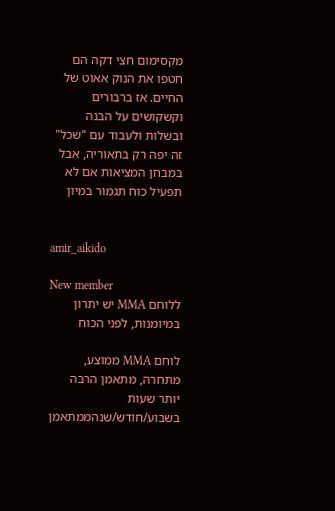מקסימום חצי דקה הם חטפו את הנוק אאוט של החיים. אז ברבורים וקשקושים על הבנה ובשלות ולעבוד עם "שכל" זה יפה רק בתאוריה, אבל במבחן המציאות אם לא תפעיל כוח תגמור במיון


amir_aikido

New member
ללוחם MMA יש יתרון במיומנות, לפני הכוח

לוחם MMA ממוצע, מתחרה, מתאמן הרבה יותר שעות בשבוע/חודש/שנהממתאמן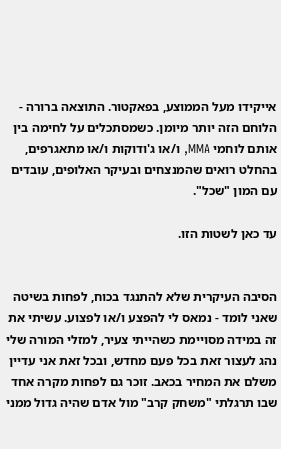אייקידו מעל הממוצע, בפאקטור. התוצאה ברורה - הלוחם הזה יותר מיומן. כשמסתכלים על לחימה בין אותם לוחמי MMA, ו/או ג'ודוקות ו/או מתאגרפים, בהחלט רואים שהמנצחים ובעיקר האלופים, עובדים עם המון "שכל".

עד כאן לשטות הזו.


הסיבה העיקרית שלא להתנגד בכוח, לפחות בשיטה שאני לומד - נמאס לי להפצע ו/או לפצוע. עשיתי את זה במידה מסויימת כשהייתי צעיר, למזלי המורה שלי נהג לעצור זאת בכל פעם מחדש, ובכל זאת אני עדיין משלם את המחיר בכאב. זוכר גם לפחות מקרה אחד שבו תרגלתי "משחק קרב" מול אדם שהיה גדול ממני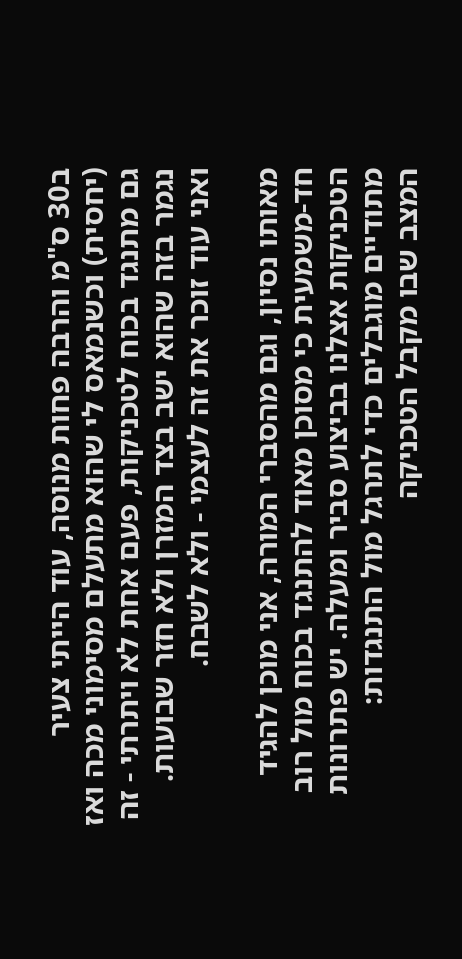ב30 ס"מ והרבה פחות מנוסה, עוד הייתי צעיר (יחסית) וכשנמאס לי שהוא מתעלם מסימוני מכה ואז גם מתנגד בכוח לטכניקות, פעם אחת לא ויתרתי - זה נגמר בזה שהוא ישב בצד המזרן ולא חזר שבועות. ואני עוד זוכר את זה לעצמי - ולא לשבח.

מאותו נסיון, וגם מהסברי המורה, אני מוכן להגיד חד-משמעית כי מסוכן מאוד להתנגד בכוח מול רוב הטכניקות אצלנו בביצוע סביר ומעלה. יש פתרונות מתודיים מוגבלים כדי לתרגל מול התנגדות:
המצב שבו מקבל הטכניקה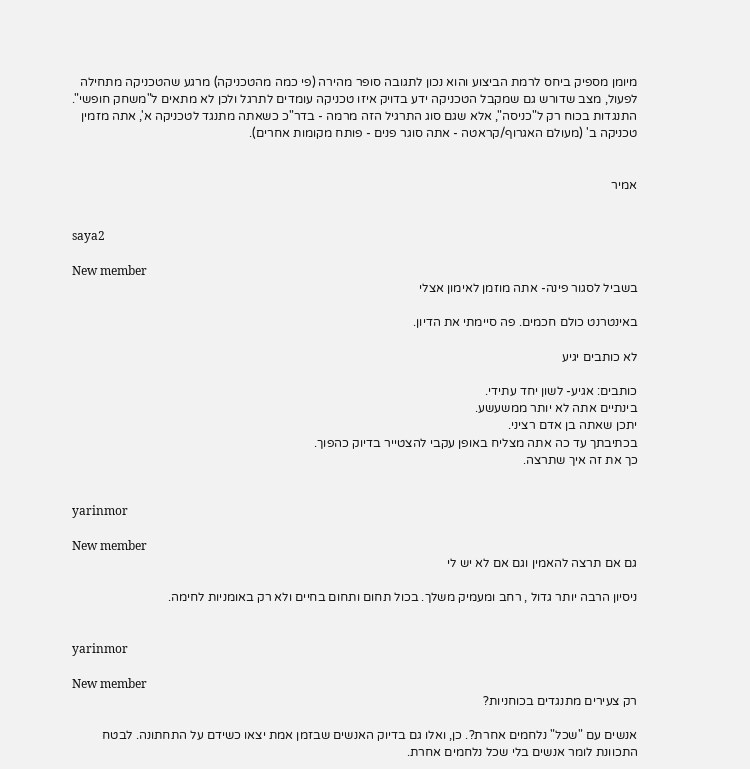מיומן מספיק ביחס לרמת הביצוע והוא נכון לתגובה סופר מהירה (פי כמה מהטכניקה) מרגע שהטכניקה מתחילה לפעול, מצב שדורש גם שמקבל הטכניקה ידע בדויק איזו טכניקה עומדים לתרגל ולכן לא מתאים ל"משחק חופשי".
התנגדות בכוח רק ל"כניסה", אלא שגם סוג התרגיל הזה מרמה - בדר"כ כשאתה מתנגד לטכניקה א', אתה מזמין טכניקה ב' (מעולם האגרוף/קראטה - אתה סוגר פנים - פותח מקומות אחרים).


אמיר


saya2

New member
בשביל לסגור פינה- אתה מוזמן לאימון אצלי

באינטרנט כולם חכמים. פה סיימתי את הדיון.

לא כותבים יגיע

כותבים: אגיע- לשון יחד עתידי.
בינתיים אתה לא יותר ממשעשע.
יתכן שאתה בן אדם רציני.
בכתיבתך עד כה אתה מצליח באופן עקבי להצטייר בדיוק כהפוך.
כך את זה איך שתרצה.


yarinmor

New member
גם אם תרצה להאמין וגם אם לא יש לי

ניסיון הרבה יותר גדול , רחב ומעמיק משלך. בכול תחום ותחום בחיים ולא רק באומניות לחימה.


yarinmor

New member
רק צעירים מתנגדים בכוחניות?

אנשים עם "שכל" נלחמים אחרת?. כן, ואלו גם בדיוק האנשים שבזמן אמת יצאו כשידם על התחתונה. לבטח התכוונת לומר אנשים בלי שכל נלחמים אחרת.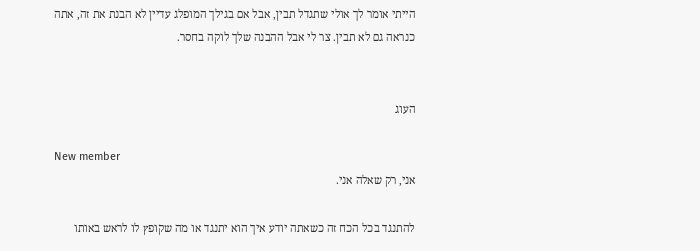הייתי אומר לך אולי שתגדל תבין, אבל אם בגילך המופלג עדיין לא הבנת את זה, אתה כנראה גם לא תבין. צר לי אבל ההבנה שלך לוקה בחסר.


העוג

New member
אני, רק שאלה אני.

להתנגד בכל הכח זה כשאתה יודע איך הוא יתנגד או מה שקופץ לו לראש באותו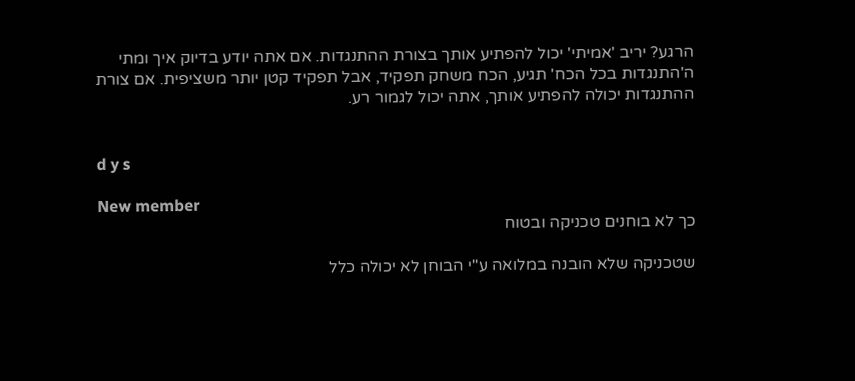הרגע? יריב 'אמיתי' יכול להפתיע אותך בצורת ההתנגדות. אם אתה יודע בדיוק איך ומתי ה'התנגדות בכל הכח' תגיע, הכח משחק תפקיד, אבל תפקיד קטן יותר משציפית. אם צורת ההתנגדות יכולה להפתיע אותך, אתה יכול לגמור רע.


d y s

New member
כך לא בוחנים טכניקה ובטוח

שטכניקה שלא הובנה במלואה ע"י הבוחן לא יכולה כלל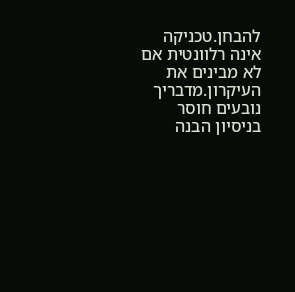להבחן.טכניקה אינה רלוונטית אם לא מבינים את העיקרון.מדבריך נובעים חוסר בניסיון הבנה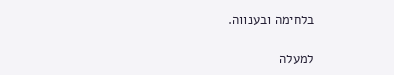בלחימה ובענווה.

למעלה